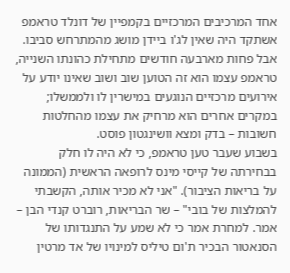אחד המרכיבים המרכזיים בקמפיין של דונלד טראמפ אשתקד היה שאין לג'ו ביידן מושג מהמתרחש סביבו. אבל פחות מארבעה חודשים מתחילת כהונתו השנייה, טראמפ עצמו הוא זה הטוען שוב ושוב שאינו יודע על אירועים מרכזיים הנוגעים במישרין לו ולממשלו; במקרים אחרים הוא מרחיק את עצמו מהחלטות חשובות – בדק ומצא וושינגטון פוסט.
בשבוע שעבר טען טראמפ, כי לא היה לו חלק בבחירתה של קייסי מינס לרופאה הראשית (הממונה על בריאות הציבור). "אני לא מכיר אותה, הקשבתי להמלצות של בובי" – שר הבריאות, רוברט קנדי הבן – אמר. למחרת אמר כי לא שמע על התנגדותו של הסנאטור הבכיר ת'ום טיליס למינויו של אד מרטין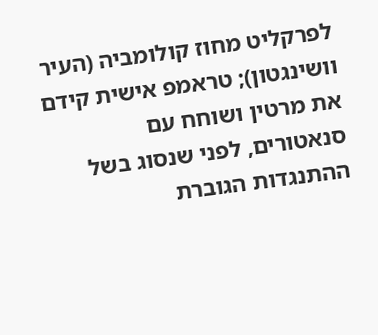לפרקליט מחוז קולומביה (העיר וושינגטון); טראמפ אישית קידם את מרטין ושוחח עם סנאטורים, לפני שנסוג בשל ההתנגדות הגוברת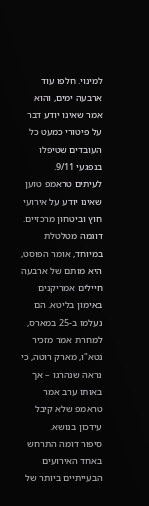למינוי. חלפו עוד ארבעה ימים, והוא אמר שאינו יודע דבר על פיטורי כמעט כל העובדים שטיפלו בנפגעי 9/11.
לעיתים טראמפ טוען שאינו יודע על אירועי חוץ וביטחון מרכזיים. דוגמה מטלטלת במיוחד, אומר הפוסט, היא מותם של ארבעה חיילים אמריקנים באימון בליטא. הם נעלמו ב-25 במארס, למחרת אמר מזכיר נטא"ו, מארק רוטה, כי נראה שנהרגו – אך באותו ערב אמר טראמפ שלא קיבל עידכון בנושא.
סיפור דומה התרחש באחד האירועים הבעייתיים ביותר של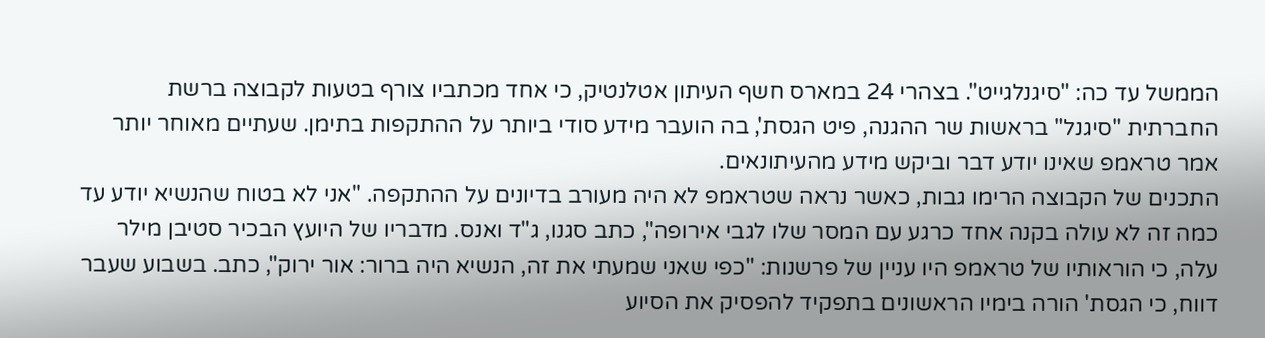הממשל עד כה: "סיגנלגייט". בצהרי 24 במארס חשף העיתון אטלנטיק, כי אחד מכתביו צורף בטעות לקבוצה ברשת החברתית "סיגנל" בראשות שר ההגנה, פיט הגסת', בה הועבר מידע סודי ביותר על ההתקפות בתימן. שעתיים מאוחר יותר אמר טראמפ שאינו יודע דבר וביקש מידע מהעיתונאים.
התכנים של הקבוצה הרימו גבות, כאשר נראה שטראמפ לא היה מעורב בדיונים על ההתקפה. "אני לא בטוח שהנשיא יודע עד כמה זה לא עולה בקנה אחד כרגע עם המסר שלו לגבי אירופה", כתב סגנו, ג"ד ואנס. מדבריו של היועץ הבכיר סטיבן מילר עלה, כי הוראותיו של טראמפ היו עניין של פרשנות: "כפי שאני שמעתי את זה, הנשיא היה ברור: אור ירוק", כתב. בשבוע שעבר דווח, כי הגסת' הורה בימיו הראשונים בתפקיד להפסיק את הסיוע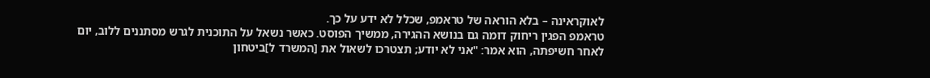לאוקראינה – בלא הוראה של טראמפ, שכלל לא ידע על כך.
טראמפ הפגין ריחוק דומה גם בנושא ההגירה, ממשיך הפוסט. כאשר נשאל על התוכנית לגרש מסתננים ללוב, יום לאחר חשיפתה, הוא אמר: "אני לא יודע; תצטרכו לשאול את [המשרד ל]ביטחון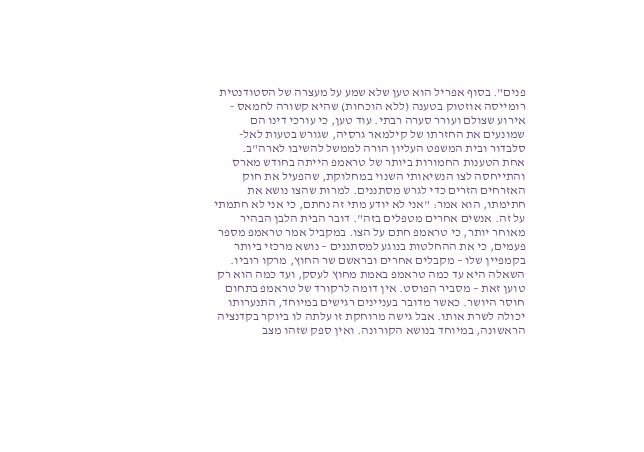פנים". בסוף אפריל הוא טען שלא שמע על מעצרה של הסטודנטית רומייסה אוזטוק בטענה (ללא הוכחות) שהיא קשורה לחמאס - אירוע שצולם ועורר סערה רבתי. עוד טען, כי עורכי דינו הם שמונעים את החזרתו של קילמאר גרסיה, שגורש בטעות לאל-סלבדור ובית המשפט העליון הורה לממשל להשיבו לארה"ב.
אחת הטענות החמורות ביותר של טראמפ הייתה בחודש מארס והתייחסה לצו הנשיאותי השנוי במחלוקת, שהפעיל את חוק האזרחים הזרים כדי לגרש מסתננים. למרות שהצו נושא את חתימתו, הוא אמר: "אני לא יודע מתי זה נחתם, כי אני לא חתמתי על זה. אנשים אחרים מטפלים בזה". דובר הבית הלבן הבהיר מאוחר יותר, כי טראמפ חתם על הצו. במקביל אמר טראמפ מספר פעמים, כי את ההחלטות בנוגע למסתננים – נושא מרכזי ביותר בקמפיין שלו – מקבלים אחרים ובראשם שר החוץ, מרקו רוביו.
השאלה היא עד כמה טראמפ באמת מחוץ לעסק, ועד כמה הוא רק טוען זאת – מסביר הפוסט. אין דומה לרקורד של טראמפ בתחום חוסר היושר. כאשר מדובר בעניינים רגישים במיוחד, התנערותו יכולה לשרת אותו. אבל גישה מרוחקת זו עלתה לו ביוקר בקדנציה הראשונה, במיוחד בנושא הקורונה. ואין ספק שזהו מצב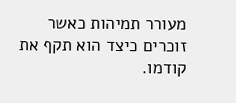מעורר תמיהות כאשר זוכרים כיצד הוא תקף את קודמו.